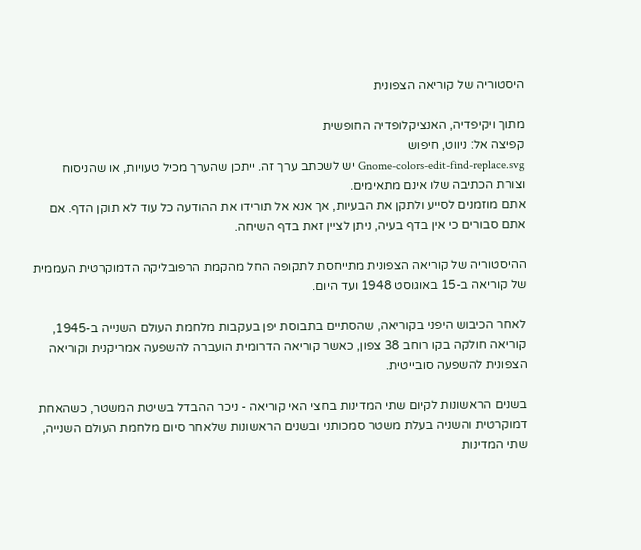היסטוריה של קוריאה הצפונית

מתוך ויקיפדיה, האנציקלופדיה החופשית
קפיצה אל: ניווט, חיפוש
Gnome-colors-edit-find-replace.svg יש לשכתב ערך זה. ייתכן שהערך מכיל טעויות, או שהניסוח וצורת הכתיבה שלו אינם מתאימים.
אתם מוזמנים לסייע ולתקן את הבעיות, אך אנא אל תורידו את ההודעה כל עוד לא תוקן הדף. אם אתם סבורים כי אין בדף בעיה, ניתן לציין זאת בדף השיחה.

ההיסטוריה של קוריאה הצפונית מתייחסת לתקופה החל מהקמת הרפובליקה הדמוקרטית העממית של קוריאה ב-15 באוגוסט 1948 ועד היום.

לאחר הכיבוש היפני בקוריאה, שהסתיים בתבוסת יפן בעקבות מלחמת העולם השנייה ב-1945, קוריאה חולקה בקו רוחב 38 צפון, כאשר קוריאה הדרומית הועברה להשפעה אמריקנית וקוריאה הצפונית להשפעה סובייטית.

בשנים הראשונות לקיום שתי המדינות בחצי האי קוריאה - ניכר ההבדל בשיטת המשטר, כשהאחת דמוקרטית והשניה בעלת משטר סמכותני ובשנים הראשונות שלאחר סיום מלחמת העולם השנייה, שתי המדינות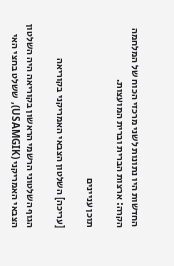החדשות היו נתונות לשני מרכזי הכוח של המלחמה הקרה: ארצות הברית וברית המועצות.

תוכן עניינים

[עריכה] השלטון הצבאי האמריקני בקוריאה

הגוף השלטוני הרשמי הראשון בקוריאה היה השלטון הצבאי האמריקני (USAMGIK), ששלט בחצי האי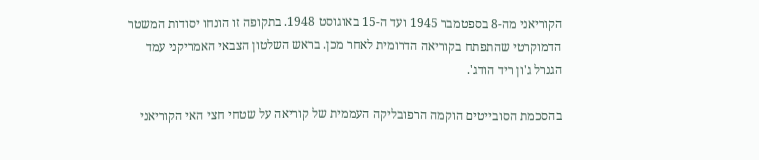הקוריאני מה-8 בספטמבר 1945 ועד ה-15 באוגוסט 1948. בתקופה זו הונחו יסודות המשטר הדמוקרטי שהתפתח בקוריאה הדרומית לאחר מכן. בראש השלטון הצבאי האמריקני עמד הגנרל ג'ון ריד הודג'.

בהסכמת הסובייטים הוקמה הרפובליקה העממית של קוריאה על שטחי חצי האי הקוריאני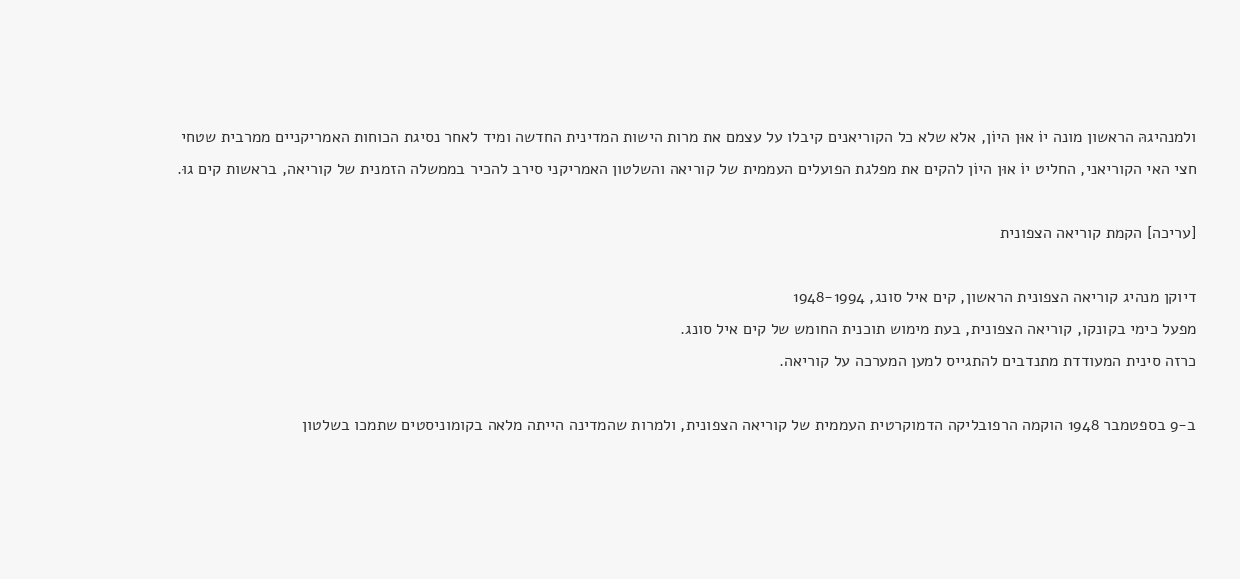ולמנהיגהּ הראשון מונה יוֹ אוּן היוֹן, אלא שלא כל הקוריאנים קיבלו על עצמם את מרות הישות המדינית החדשה ומיד לאחר נסיגת הכוחות האמריקניים ממרבית שטחי חצי האי הקוריאני, החליט יוֹ אוּן היוֹן להקים את מפלגת הפועלים העממית של קוריאה והשלטון האמריקני סירב להכיר בממשלה הזמנית של קוריאה, בראשות קים גוּ.

[עריכה] הקמת קוריאה הצפונית

דיוקן מנהיג קוריאה הצפונית הראשון, קים איל סונג, 1948-1994
מפעל כימי בקונקו, קוריאה הצפונית, בעת מימוש תוכנית החומש של קים איל סונג.
כרזה סינית המעודדת מתנדבים להתגייס למען המערכה על קוריאה.

ב-9 בספטמבר 1948 הוקמה הרפובליקה הדמוקרטית העממית של קוריאה הצפונית, ולמרות שהמדינה הייתה מלאה בקומוניסטים שתמכו בשלטון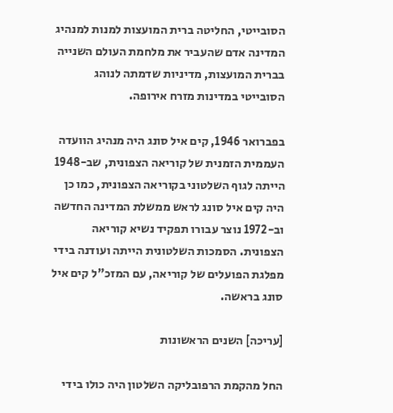הסובייטי, החליטה ברית המועצות למנות למנהיג המדינה אדם שהעביר את מלחמת העולם השנייה בברית המועצות, מדיניות שדמתה לנוהג הסובייטי במדינות מזרח אירופה.

בפברואר 1946, קים איל סונג היה מנהיג הוועדה העממית הזמנית של קוריאה הצפונית, שב-1948 הייתה לגוף השלטוני בקוריאה הצפונית, כמו כן היה קים איל סונג לראש ממשלת המדינה החדשה וב-1972 נוצר עבורו תפקיד נשיא קוריאה הצפונית. הסמכות השלטונית הייתה ועודנה בידי מפלגת הפועלים של קוריאה, עם המזכ"ל קים איל סונג בראשה.

[עריכה] השנים הראשונות

החל מהקמת הרפובליקה השלטון היה כולו בידי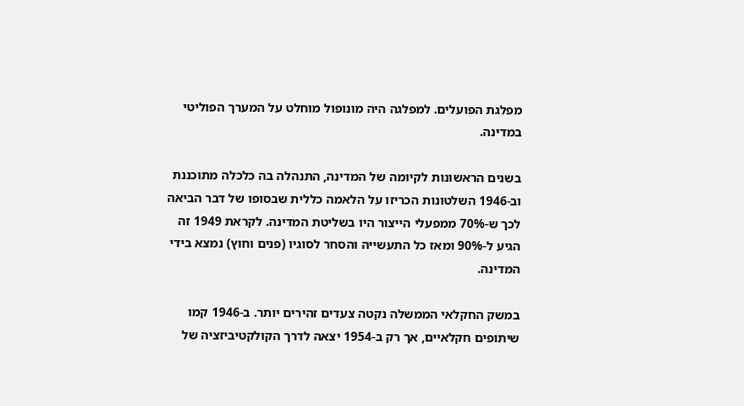מפלגת הפועלים. למפלגה היה מונופול מוחלט על המערך הפוליטי במדינה.

בשנים הראשונות לקיומה של המדינה, התנהלה בה כלכלה מתוכננת וב-1946 השלטונות הכריזו על הלאמה כללית שבסופו של דבר הביאה לכך ש-70% ממפעלי הייצור היו בשליטת המדינה. לקראת 1949 זה הגיע ל-90% ומאז כל התעשייה והסחר לסוגיו (פנים וחוץ) נמצא בידי המדינה.

במשק החקלאי הממשלה נקטה צעדים זהירים יותר. ב-1946 קמו שיתופים חקלאיים, אך רק ב-1954 יצאה לדרך הקולקטיביזציה של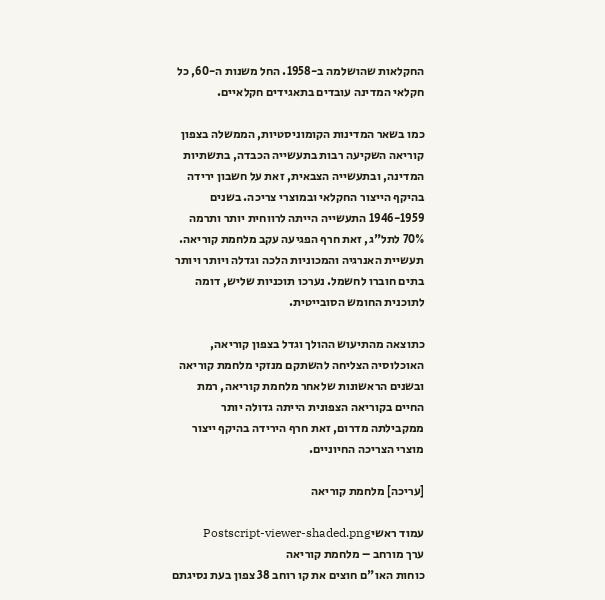החקלאות שהושלמה ב-1958. החל משנות ה-60, כל חקלאי המדינה עובדים בתאגידים חקלאיים.

כמו בשאר המדינות הקומוניסטיות, הממשלה בצפון קוריאה השקיעה רבות בתעשייה הכבדה, בתשתיות המדינה, ובתעשייה הצבאית, זאת על חשבון ירידה בהיקף הייצור החקלאי ובמוצרי צריכה. בשנים 1946-1959 התעשייה הייתה לרווחית יותר ותרמה 70% לתל"ג, זאת חרף הפגיעה עקב מלחמת קוריאה. תעשיית האנרגיה והמכוניות הלכה וגדלה ויותר ויותר בתים חוברו לחשמל. נערכו תוכניות שליש, דומה לתוכנית החומש הסובייטית.

כתוצאה מהתיעוש ההולך וגדל בצפון קוריאה, האוכלוסיה הצליחה להשתקם מנזקי מלחמת קוריאה ובשנים הראשונות שלאחר מלחמת קוריאה, רמת החיים בקוריאה הצפונית הייתה גדולה יותר ממקבילתה מדרום, זאת חרף הירידה בהיקף ייצור מוצרי הצריכה החיוניים.

[עריכה] מלחמת קוריאה

עמוד ראשיPostscript-viewer-shaded.png
ערך מורחב – מלחמת קוריאה
כוחות האו"ם חוצים את קו רוחב 38 צפון בעת נסיגתם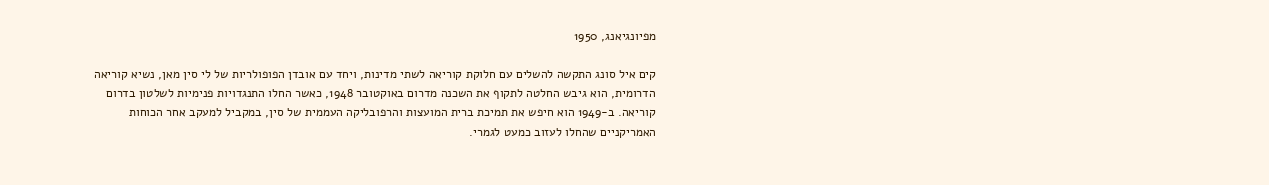מפיונגיאנג, 1950

קים איל סונג התקשה להשלים עם חלוקת קוריאה לשתי מדינות, ויחד עם אובדן הפופולריות של לי סין מאן, נשיא קוריאה הדרומית, הוא גיבש החלטה לתקוף את השכנה מדרום באוקטובר 1948, כאשר החלו התנגדויות פנימיות לשלטון בדרום קוריאה. ב-1949 הוא חיפש את תמיכת ברית המועצות והרפובליקה העממית של סין, במקביל למעקב אחר הכוחות האמריקניים שהחלו לעזוב כמעט לגמרי.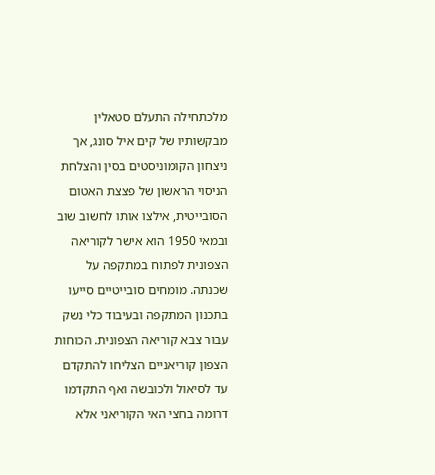מלכתחילה התעלם סטאלין מבקשותיו של קים איל סונג, אך ניצחון הקומוניסטים בסין והצלחת הניסוי הראשון של פצצת האטום הסובייטית, אילצו אותו לחשוב שוב ובמאי 1950 הוא אישר לקוריאה הצפונית לפתוח במתקפה על שכנתה. מומחים סובייטיים סייעו בתכנון המתקפה ובעיבוד כלי נשק עבור צבא קוריאה הצפונית. הכוחות הצפון קוריאניים הצליחו להתקדם עד לסיאול ולכובשה ואף התקדמו דרומה בחצי האי הקוריאני אלא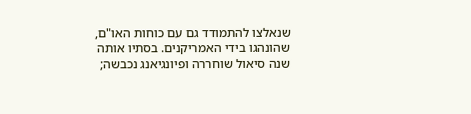שנאלצו להתמודד גם עם כוחות האו"ם, שהונהגו בידי האמריקנים. בסתיו אותה שנה סיאול שוחררה ופיונגיאנג נכבשה;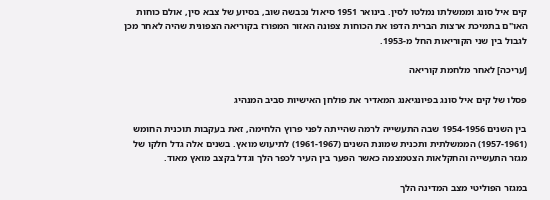קים איל סונג וממשלתו נמלטו לסין. בינואר 1951 סיאול נכבשה שוב, בסיוע של צבא סין, אולם כוחות האו"ם בתמיכת ארצות הברית הדפו את הכוחות צפונה האזור המפורז בקוריאה הצפונית שהיה לאחר מכן לגבול בין שני הקוריאות החל מ-1953.

[עריכה] לאחר מלחמת קוריאה

פסלו של קים איל סונג בפיונגיאנג המאדיר את פולחן האישיות סביב המנהיג

בין השנים 1954-1956 שבה התעשייה לרמה שהייתה לפני פרוץ הלחימה, זאת בעקבות תוכנית החומש (1957-1961) הממשלתית ותכנית שמונת השנים (1961-1967) לתיעוש מואץ. בשנים אלה גדל חלקו של מגזר התעשייה והחקלאות הצטמצמה כאשר הפער בין העיר לכפר הלך וגדל בקצב מואץ מאוד.

במגזר הפוליטי מצב המדינה הלך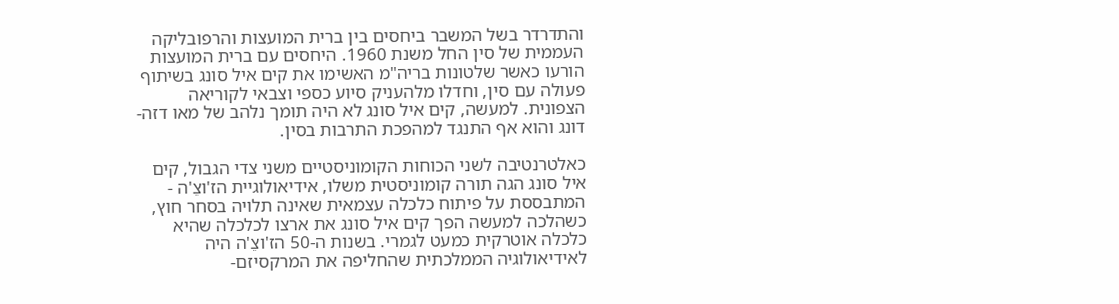והתדרדר בשל המשבר ביחסים בין ברית המועצות והרפובליקה העממית של סין החל משנת 1960. היחסים עם ברית המועצות הורעו כאשר שלטונות בריה"מ האשימו את קים איל סונג בשיתוף פעולה עם סין, וחדלו מלהעניק סיוע כספי וצבאי לקוריאה הצפונית. למעשה, קים איל סונג לא היה תומך נלהב של מאו דזה-דונג והוא אף התנגד למהפכת התרבות בסין.

כאלטרנטיבה לשני הכוחות הקומוניסטיים משני צדי הגבול, קים איל סונג הגה תורה קומוניסטית משלו, אידיאולוגיית הז'וצֵ'ה - המתבססת על פיתוח כלכלה עצמאית שאינה תלויה בסחר חוץ, כשהלכה למעשה הפך קים איל סונג את ארצו לכלכלה שהיא כלכלה אוטרקית כמעט לגמרי. בשנות ה-50 הז'וצֵ'ה היה לאידיאולוגיה הממלכתית שהחליפה את המרקסיזם-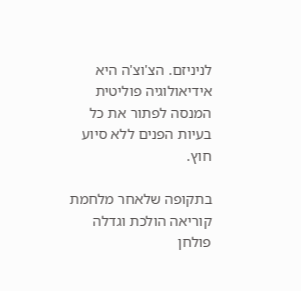לניניזם. הצ'וצ'ה היא אידיאולוגיה פוליטית המנסה לפתור את כל בעיות הפנים ללא סיוע חוץ.

בתקופה שלאחר מלחמת קוריאה הולכת וגדלה פולחן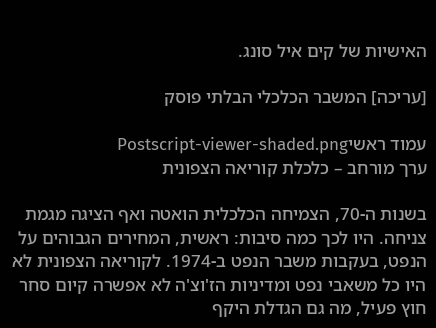האישיות של קים איל סונג.

[עריכה] המשבר הכלכלי הבלתי פוסק

עמוד ראשיPostscript-viewer-shaded.png
ערך מורחב – כלכלת קוריאה הצפונית

בשנות ה-70, הצמיחה הכלכלית הואטה ואף הציגה מגמת צניחה. היו לכך כמה סיבות: ראשית, המחירים הגבוהים על הנפט, בעקבות משבר הנפט ב-1974. לקוריאה הצפונית לא היו כל משאבי נפט ומדיניות הז'וצ'ה לא אפשרה קיום סחר חוץ פעיל, מה גם הגדלת היקף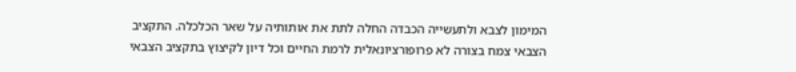המימון לצבא ולתעשייה הכבדה החלה לתת את אותותיה על שאר הכלכלה. התקציב הצבאי צמח בצורה לא פרופורציונאלית לרמת החיים וכל דיון לקיצוץ בתקציב הצבאי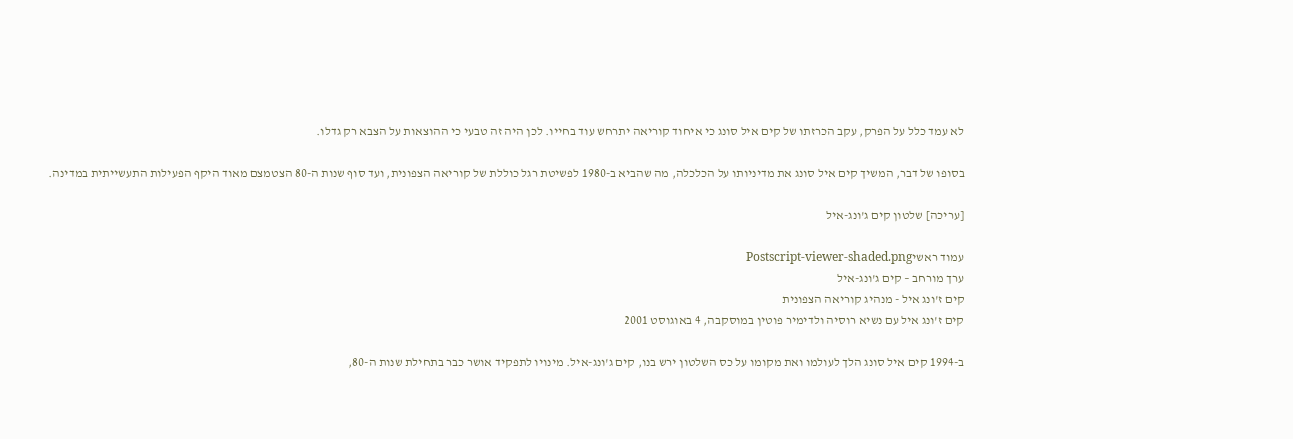לא עמד כלל על הפרק, עקב הכרזתו של קים איל סונג כי איחוד קוריאה יתרחש עוד בחייו. לכן היה זה טבעי כי ההוצאות על הצבא רק גדלו.

בסופו של דבר, המשיך קים איל סונג את מדיניותו על הכלכלה, מה שהביא ב-1980 לפשיטת רגל כוללת של קוריאה הצפונית, ועד סוף שנות ה-80 הצטמצם מאוד היקף הפעילות התעשייתית במדינה.

[עריכה] שלטון קים ג'ונג-איל

עמוד ראשיPostscript-viewer-shaded.png
ערך מורחב – קים ג'ונג-איל
קים ז'ונג איל - מנהיג קוריאה הצפונית
קים ז'ונג איל עם נשיא רוסיה ולדימיר פוטין במוסקבה, 4 באוגוסט 2001

ב-1994 קים איל סונג הלך לעולמו ואת מקומו על כס השלטון ירש בנו, קים ג'ונג-איל. מינויו לתפקיד אושר כבר בתחילת שנות ה-80,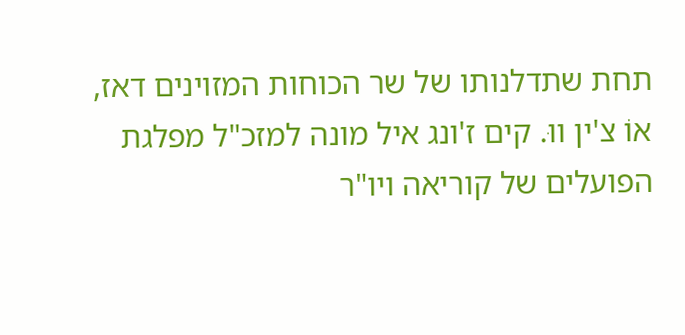תחת שתדלנותו של שר הכוחות המזוינים דאז, אוֹ צ'ין ווּ. קים ז'ונג איל מונה למזכ"ל מפלגת הפועלים של קוריאה ויו"ר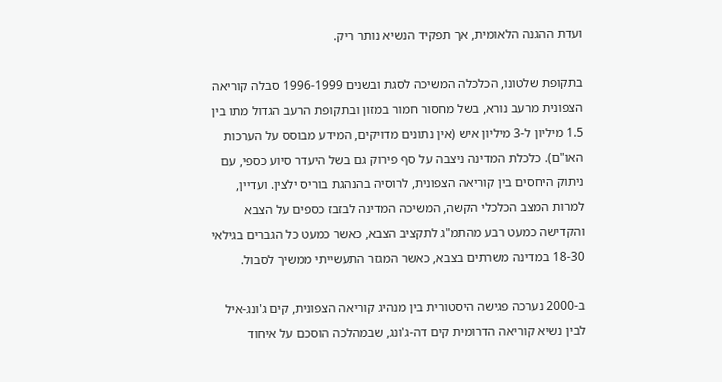ועדת ההגנה הלאומית, אך תפקיד הנשיא נותר ריק.

בתקופת שלטונו, הכלכלה המשיכה לסגת ובשנים 1996-1999 סבלה קוריאה הצפונית מרעב נורא, בשל מחסור חמור במזון ובתקופת הרעב הגדול מתו בין 1.5 מיליון ל-3 מיליון איש (אין נתונים מדויקים, המידע מבוסס על הערכות האו"ם). כלכלת המדינה ניצבה על סף פירוק גם בשל היעדר סיוע כספי, עם ניתוק היחסים בין קוריאה הצפונית, לרוסיה בהנהגת בוריס ילצין. ועדיין, למרות המצב הכלכלי הקשה, המשיכה המדינה לבזבז כספים על הצבא והקדישה כמעט רבע מהתמ"ג לתקציב הצבא, כאשר כמעט כל הגברים בגילאי 18-30 במדינה משרתים בצבא, כאשר המגזר התעשייתי ממשיך לסבול.

ב-2000 נערכה פגישה היסטורית בין מנהיג קוריאה הצפונית, קים ג'ונג-איל לבין נשיא קוריאה הדרומית קים דה-ג'ונג, שבמהלכה הוסכם על איחוד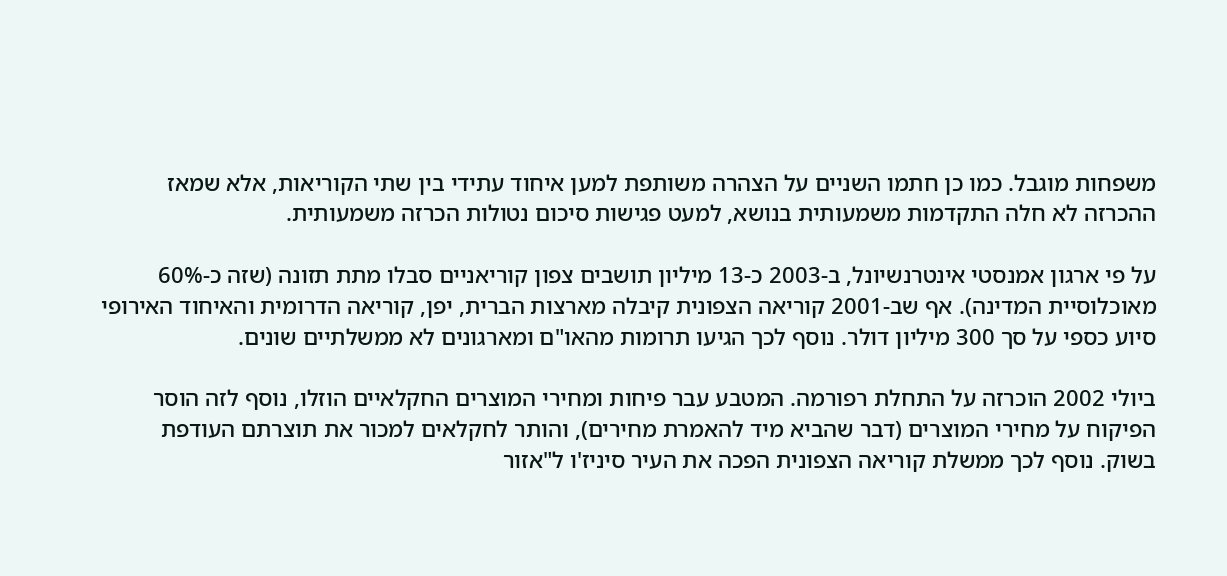משפחות מוגבל. כמו כן חתמו השניים על הצהרה משותפת למען איחוד עתידי בין שתי הקוריאות, אלא שמאז ההכרזה לא חלה התקדמות משמעותית בנושא, למעט פגישות סיכום נטולות הכרזה משמעותית.

על פי ארגון אמנסטי אינטרנשיונל, ב-2003 כ-13 מיליון תושבים צפון קוריאניים סבלו מתת תזונה (שזה כ-60% מאוכלוסיית המדינה). אף שב-2001 קוריאה הצפונית קיבלה מארצות הברית, יפן, קוריאה הדרומית והאיחוד האירופי סיוע כספי על סך 300 מיליון דולר. נוסף לכך הגיעו תרומות מהאו"ם ומארגונים לא ממשלתיים שונים.

ביולי 2002 הוכרזה על התחלת רפורמה. המטבע עבר פיחות ומחירי המוצרים החקלאיים הוזלו, נוסף לזה הוסר הפיקוח על מחירי המוצרים (דבר שהביא מיד להאמרת מחירים), והותר לחקלאים למכור את תוצרתם העודפת בשוק. נוסף לכך ממשלת קוריאה הצפונית הפכה את העיר סיניז'ו ל"אזור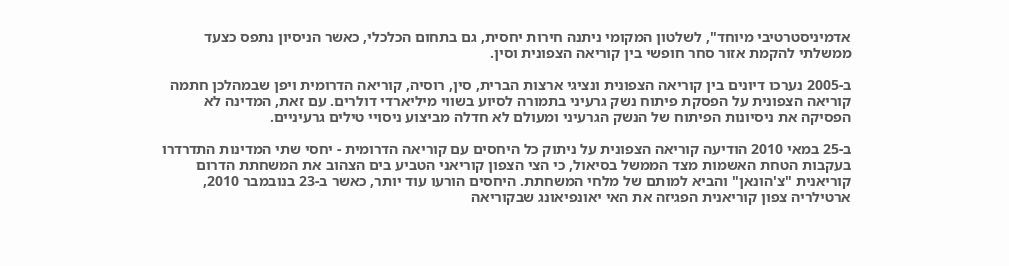אדמיניסטרטיבי מיוחד", לשלטון המקומי ניתנה חירות יחסית, גם בתחום הכלכלי, כאשר הניסיון נתפס כצעד ממשלתי להקמת אזור סחר חופשי בין קוריאה הצפונית וסין.

ב-2005 נערכו דיונים בין קוריאה הצפונית ונציגי ארצות הברית, סין, רוסיה, קוריאה הדרומית ויפן שבמהלכן חתמה קוריאה הצפונית על הפסקת פיתוח נשק גרעיני בתמורה לסיוע בשווי מיליארדי דולרים. עם זאת, המדינה לא הפסיקה את ניסיונות הפיתוח של הנשק הגרעיני ומעולם לא חדלה מביצוע ניסויי טילים גרעיניים.

ב-25 במאי 2010 הודיעה קוריאה הצפונית על ניתוק כל היחסים עם קוריאה הדרומית - יחסי שתי המדינות התדרדרו בעקבות הטחת האשמות מצד הממשל בסיאול, כי הצי הצפון קוריאני הטביע בים הצהוב את המשחתת הדרום קוריאנית "צ'הונאן" והביא למותם של מלחי המשחתת. היחסים הורעו עוד יותר, כאשר ב-23 בנובמבר 2010, ארטילריה צפון קוריאנית הפגיזה את האי יאונפיאונג שבקוריאה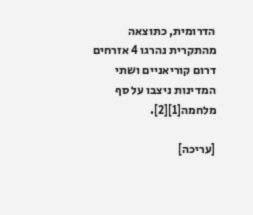הדרומית, כתוצאה מהתקרית נהרגו 4 אזרחים דרום קוריאניים ושתי המדינות ניצבו על סף מלחמה[1][2].

[עריכה]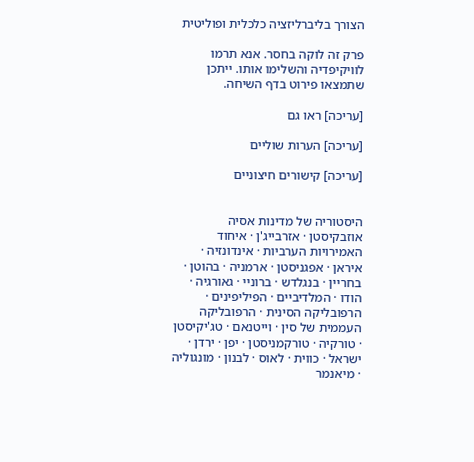הצורך בליברליזציה כלכלית ופוליטית

פרק זה לוקה בחסר. אנא תרמו לוויקיפדיה והשלימו אותו. ייתכן שתמצאו פירוט בדף השיחה.

[עריכה] ראו גם

[עריכה] הערות שוליים

[עריכה] קישורים חיצוניים


היסטוריה של מדינות אסיה
אוזבקיסטן · אזרבייג'ן · איחוד האמירויות הערביות · אינדונזיה · איראן · אפגניסטן · ארמניה · בהוטן · בחריין · בנגלדש · ברוניי · גאורגיה · הודו · המלדיביים · הפיליפינים · הרפובליקה הסינית · הרפובליקה העממית של סין · וייטנאם · טג'יקיסטן · טורקיה · טורקמניסטן · יפן · ירדן · ישראל · כווית · לאוס · לבנון · מונגוליה · מיאנמר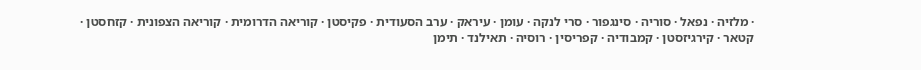· מלזיה · נפאל · סוריה · סינגפור · סרי לנקה · עומן · עיראק · ערב הסעודית · פקיסטן · קוריאה הדרומית · קוריאה הצפונית · קזחסטן · קטאר · קירגיזסטן · קמבודיה · קפריסין · רוסיה · תאילנד · תימן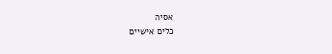אסיה
כלים אישיים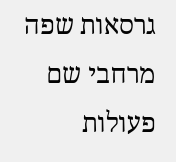גרסאות שפה
מרחבי שם
פעולות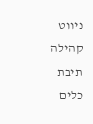ניווט
קהילה
תיבת כלים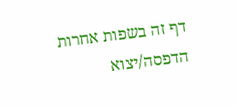דף זה בשפות אחרות
הדפסה/יצוא